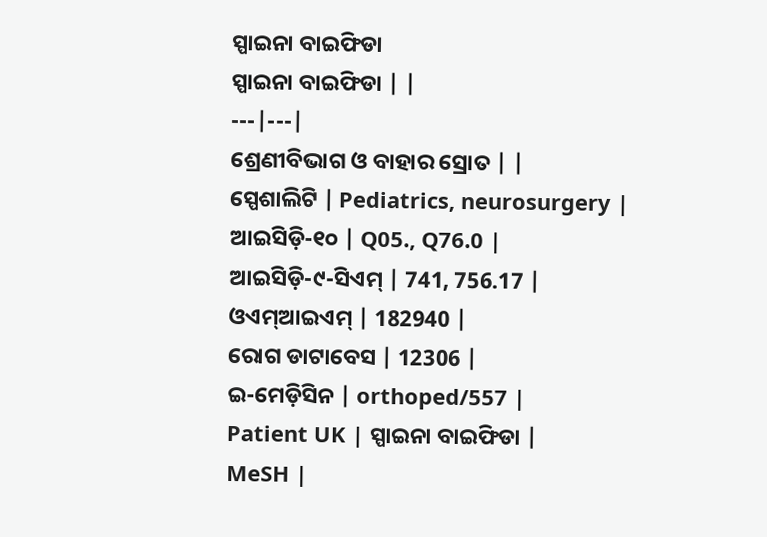ସ୍ପାଇନା ବାଇଫିଡା
ସ୍ପାଇନା ବାଇଫିଡା | |
---|---|
ଶ୍ରେଣୀବିଭାଗ ଓ ବାହାର ସ୍ରୋତ | |
ସ୍ପେଶାଲିଟି | Pediatrics, neurosurgery |
ଆଇସିଡ଼ି-୧୦ | Q05., Q76.0 |
ଆଇସିଡ଼ି-୯-ସିଏମ୍ | 741, 756.17 |
ଓଏମ୍ଆଇଏମ୍ | 182940 |
ରୋଗ ଡାଟାବେସ | 12306 |
ଇ-ମେଡ଼ିସିନ | orthoped/557 |
Patient UK | ସ୍ପାଇନା ବାଇଫିଡା |
MeSH |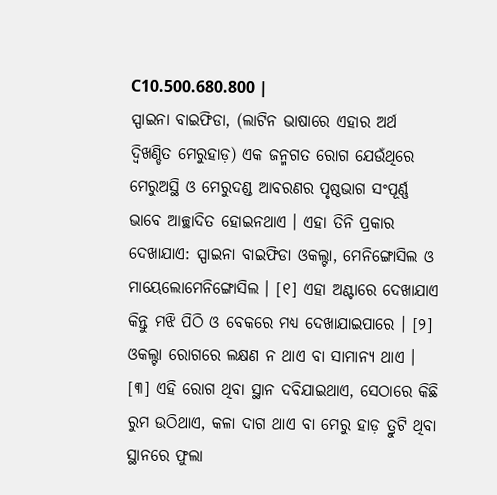C10.500.680.800 |
ସ୍ପାଇନା ବାଇଫିଡା, (ଲାଟିନ ଭାଷାରେ ଏହାର ଅର୍ଥ ଦ୍ୱିଖଣ୍ଡିତ ମେରୁହାଡ଼) ଏକ ଜନ୍ମଗତ ରୋଗ ଯେଉଁଥିରେ ମେରୁଅସ୍ଥି ଓ ମେରୁଦଣ୍ଡ ଆବରଣର ପୃଷ୍ଠଭାଗ ସଂପୂର୍ଣ୍ଣ ଭାବେ ଆଚ୍ଛାଦିତ ହୋଇନଥାଏ । ଏହା ତିନି ପ୍ରକାର ଦେଖାଯାଏ: ସ୍ପାଇନା ବାଇଫିଡା ଓକଲ୍ଟା, ମେନିଙ୍ଗୋସିଲ ଓ ମାୟେଲୋମେନିଙ୍ଗୋସିଲ । [୧] ଏହା ଅଣ୍ଟାରେ ଦେଖାଯାଏ କିନ୍ତୁ ମଝି ପିଠି ଓ ବେକରେ ମଧ୍ୟ ଦେଖାଯାଇପାରେ । [୨] ଓକଲ୍ଟା ରୋଗରେ ଲକ୍ଷଣ ନ ଥାଏ ବା ସାମାନ୍ୟ ଥାଏ । [୩] ଏହି ରୋଗ ଥିବା ସ୍ଥାନ ଦବିଯାଇଥାଏ, ସେଠାରେ କିଛି ରୁମ ଉଠିଥାଏ, କଳା ଦାଗ ଥାଏ ବା ମେରୁ ହାଡ଼ ତ୍ରୁଟି ଥିବା ସ୍ଥାନରେ ଫୁଲା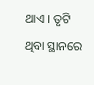ଥାଏ । ତୃଟି ଥିବା ସ୍ଥାନରେ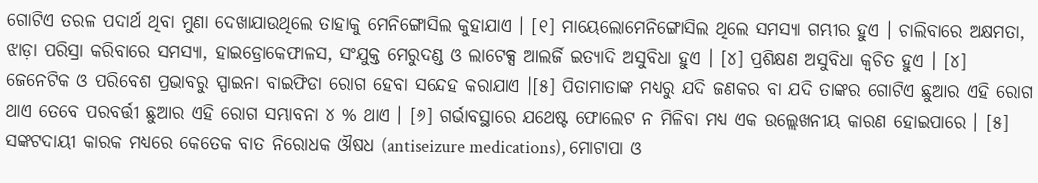ଗୋଟିଏ ତରଳ ପଦାର୍ଥ ଥିବା ମୁଣା ଦେଖାଯାଉଥିଲେ ତାହାକୁ ମେନିଙ୍ଗୋସିଲ କୁହାଯାଏ । [୧] ମାୟେଲୋମେନିଙ୍ଗୋସିଲ ଥିଲେ ସମସ୍ୟା ଗମ୍ଭୀର ହୁଏ । ଚାଲିବାରେ ଅକ୍ଷମତା, ଝାଡ଼ା ପରିସ୍ରା କରିବାରେ ସମସ୍ୟା, ହାଇଡ୍ରୋକେଫାଳସ, ସଂଯୁକ୍ତ ମେରୁଦଣ୍ଡ ଓ ଲାଟେକ୍ସ ଆଲର୍ଜି ଇତ୍ୟାଦି ଅସୁବିଧା ହୁଏ । [୪] ପ୍ରଶିକ୍ଷଣ ଅସୁବିଧା କ୍ୱଚିତ ହୁଏ । [୪]
ଜେନେଟିକ ଓ ପରିବେଶ ପ୍ରଭାବରୁ ସ୍ପାଇନା ବାଇଫିଡା ରୋଗ ହେବା ସନ୍ଦେହ କରାଯାଏ ।[୫] ପିତାମାତାଙ୍କ ମଧ୍ୟରୁ ଯଦି ଜଣକର ବା ଯଦି ତାଙ୍କର ଗୋଟିଏ ଛୁଆର ଏହି ରୋଗ ଥାଏ ତେବେ ପରବର୍ତ୍ତୀ ଛୁଆର ଏହି ରୋଗ ସମ୍ଭାବନା ୪ % ଥାଏ । [୬] ଗର୍ଭାବସ୍ଥାରେ ଯଥେଷ୍ଟ ଫୋଲେଟ ନ ମିଳିବା ମଧ୍ୟ ଏକ ଉଲ୍ଲେଖନୀୟ କାରଣ ହୋଇପାରେ । [୫] ସଙ୍କଟଦାୟୀ କାରକ ମଧ୍ୟରେ କେତେକ ବାତ ନିରୋଧକ ଔଷଧ (antiseizure medications), ମୋଟାପା ଓ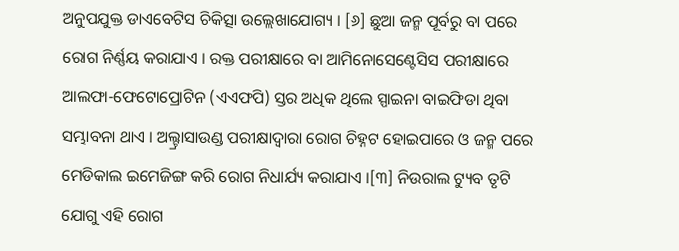ଅନୁପଯୁକ୍ତ ଡାଏବେଟିସ ଚିକିତ୍ସା ଉଲ୍ଲେଖାଯୋଗ୍ୟ । [୬] ଛୁଆ ଜନ୍ମ ପୂର୍ବରୁ ବା ପରେ ରୋଗ ନିର୍ଣ୍ଣୟ କରାଯାଏ । ରକ୍ତ ପରୀକ୍ଷାରେ ବା ଆମିନୋସେଣ୍ଟେସିସ ପରୀକ୍ଷାରେ ଆଲଫା-ଫେଟୋପ୍ରୋଟିନ (ଏଏଫପି) ସ୍ତର ଅଧିକ ଥିଲେ ସ୍ପାଇନା ବାଇଫିଡା ଥିବା ସମ୍ଭାବନା ଥାଏ । ଅଲ୍ଟ୍ରାସାଉଣ୍ଡ ପରୀକ୍ଷାଦ୍ୱାରା ରୋଗ ଚିହ୍ନଟ ହୋଇପାରେ ଓ ଜନ୍ମ ପରେ ମେଡିକାଲ ଇମେଜିଙ୍ଗ କରି ରୋଗ ନିଧାର୍ଯ୍ୟ କରାଯାଏ ।[୩] ନିଉରାଲ ଟ୍ୟୁବ ତୃଟି ଯୋଗୁ ଏହି ରୋଗ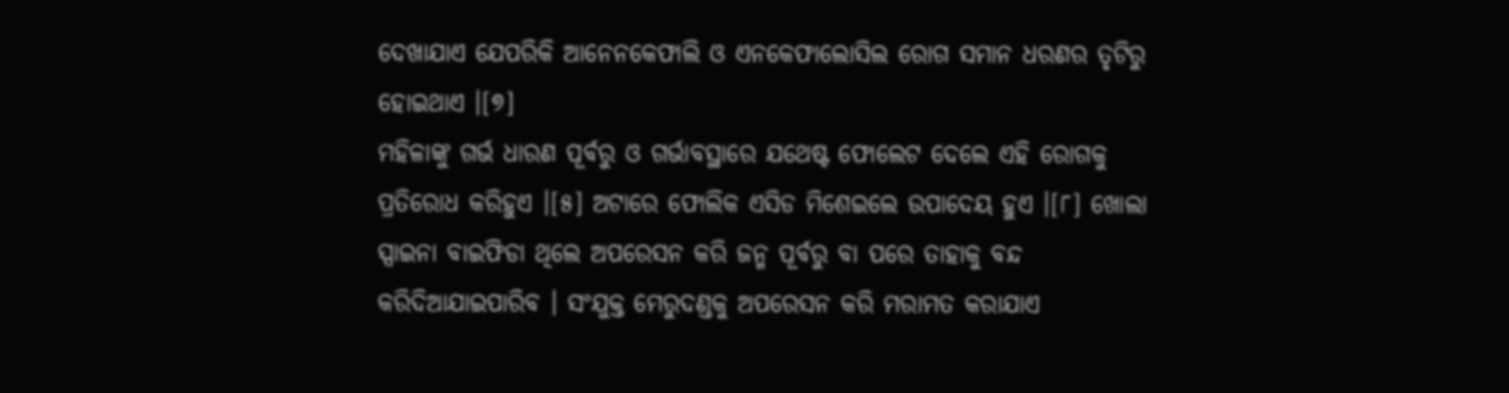ଦେଖାଯାଏ ଯେପରିକି ଆନେନକେଫାଲି ଓ ଏନକେଫାଲୋସିଲ ରୋଗ ସମାନ ଧରଣର ତୃଟିରୁ ହୋଇଥାଏ ।[୭]
ମହିଳାଙ୍କୁ ଗର୍ଭ ଧାରଣ ପୂର୍ବରୁ ଓ ଗର୍ଭାବସ୍ଥାରେ ଯଥେଷ୍ଟ ଫୋଲେଟ ଦେଲେ ଏହି ରୋଗକୁ ପ୍ରତିରୋଧ କରିହୁଏ ।[୫] ଅଟାରେ ଫୋଲିକ ଏସିଡ ମିଶେଇଲେ ଉପାଦେୟ ହୁଏ ।[୮] ଖୋଲା ସ୍ପାଇନା ବାଇଫିଡା ଥିଲେ ଅପରେସନ କରି ଜନ୍ମ ପୂର୍ବରୁ ବା ପରେ ତାହାକୁ ବନ୍ଦ କରିଦିଆଯାଇପାରିବ । ସଂଯୁକ୍ତ ମେରୁଦଣ୍ଡକୁ ଅପରେସନ କରି ମରାମତ କରାଯାଏ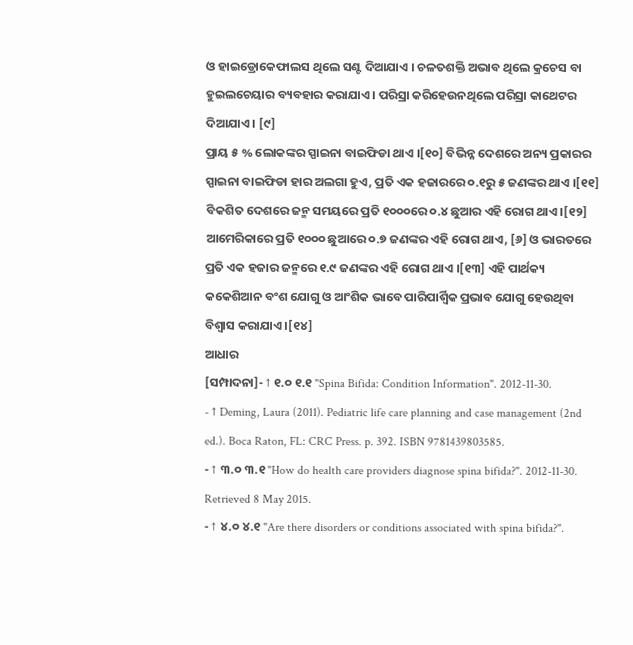ଓ ହାଇଡ୍ରୋକେଫାଲସ ଥିଲେ ସଣ୍ଟ ଦିଆଯାଏ । ଚଳତଶକ୍ତି ଅଭାବ ଥିଲେ କ୍ରଚେସ ବା ହୁଇଲଚେୟାର ବ୍ୟବହାର କରାଯାଏ । ପରିସ୍ରା କରିହେଉନଥିଲେ ପରିସ୍ରା କାଥେଟର ଦିଆଯାଏ । [୯]
ପ୍ରାୟ ୫ % ଲୋକଙ୍କର ସ୍ପାଇନା ବାଇଫିଡା ଥାଏ ।[୧୦] ବିଭିନ୍ନ ଦେଶରେ ଅନ୍ୟ ପ୍ରକାରର ସ୍ପାଇନା ବାଇଫିଡା ହାର ଅଲଗା ହୁଏ, ପ୍ରତି ଏକ ହଜାରରେ ୦.୧ରୁ ୫ ଜଣଙ୍କର ଥାଏ ।[୧୧] ବିକଶିତ ଦେଶରେ ଜନ୍ମ ସମୟରେ ପ୍ରତି ୧୦୦୦ରେ ୦.୪ ଛୁଆର ଏହି ରୋଗ ଥାଏ ।[୧୨] ଆମେରିକାରେ ପ୍ରତି ୧୦୦୦ ଛୁଆରେ ୦.୭ ଜଣଙ୍କର ଏହି ରୋଗ ଥାଏ, [୬] ଓ ଭାରତରେ ପ୍ରତି ଏକ ହଜାର ଜନ୍ମରେ ୧.୯ ଜଣଙ୍କର ଏହି ରୋଗ ଥାଏ ।[୧୩] ଏହି ପାର୍ଥକ୍ୟ କକେଶିଆନ ବଂଶ ଯୋଗୁ ଓ ଆଂଶିକ ଭାବେ ପାରିପାର୍ଶ୍ୱିକ ପ୍ରଭାବ ଯୋଗୁ ହେଉଥିବା ବିଶ୍ୱାସ କରାଯାଏ ।[୧୪]
ଆଧାର
[ସମ୍ପାଦନା]- ↑ ୧.୦ ୧.୧ "Spina Bifida: Condition Information". 2012-11-30.
- ↑ Deming, Laura (2011). Pediatric life care planning and case management (2nd ed.). Boca Raton, FL: CRC Press. p. 392. ISBN 9781439803585.
- ↑ ୩.୦ ୩.୧ "How do health care providers diagnose spina bifida?". 2012-11-30. Retrieved 8 May 2015.
- ↑ ୪.୦ ୪.୧ "Are there disorders or conditions associated with spina bifida?".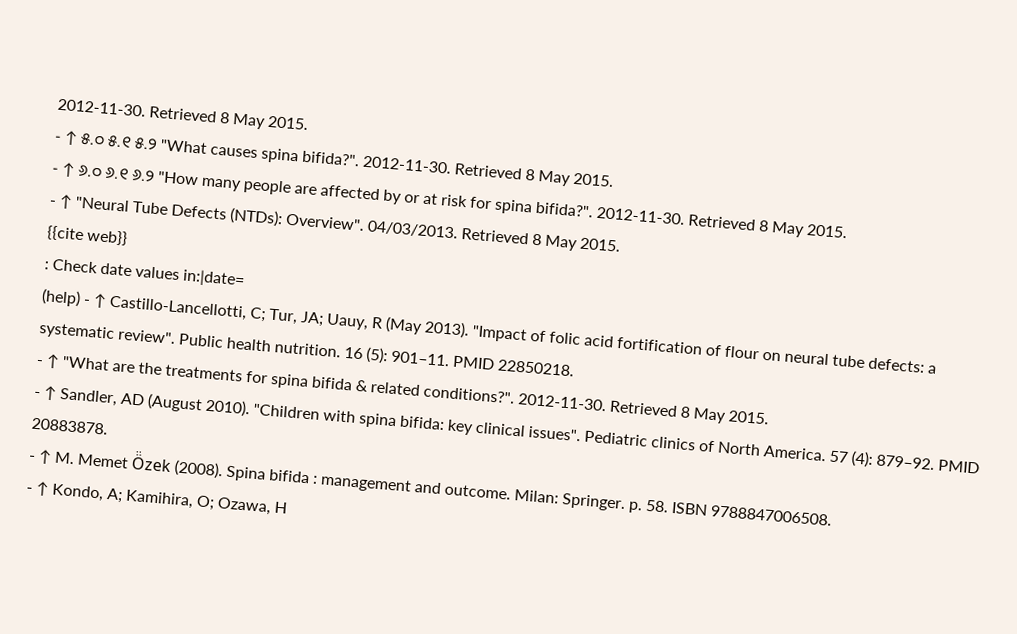2012-11-30. Retrieved 8 May 2015.
- ↑ ୫.୦ ୫.୧ ୫.୨ "What causes spina bifida?". 2012-11-30. Retrieved 8 May 2015.
- ↑ ୬.୦ ୬.୧ ୬.୨ "How many people are affected by or at risk for spina bifida?". 2012-11-30. Retrieved 8 May 2015.
- ↑ "Neural Tube Defects (NTDs): Overview". 04/03/2013. Retrieved 8 May 2015.
{{cite web}}
: Check date values in:|date=
(help) - ↑ Castillo-Lancellotti, C; Tur, JA; Uauy, R (May 2013). "Impact of folic acid fortification of flour on neural tube defects: a systematic review". Public health nutrition. 16 (5): 901–11. PMID 22850218.
- ↑ "What are the treatments for spina bifida & related conditions?". 2012-11-30. Retrieved 8 May 2015.
- ↑ Sandler, AD (August 2010). "Children with spina bifida: key clinical issues". Pediatric clinics of North America. 57 (4): 879–92. PMID 20883878.
- ↑ M. Memet Ö̈zek (2008). Spina bifida : management and outcome. Milan: Springer. p. 58. ISBN 9788847006508.
- ↑ Kondo, A; Kamihira, O; Ozawa, H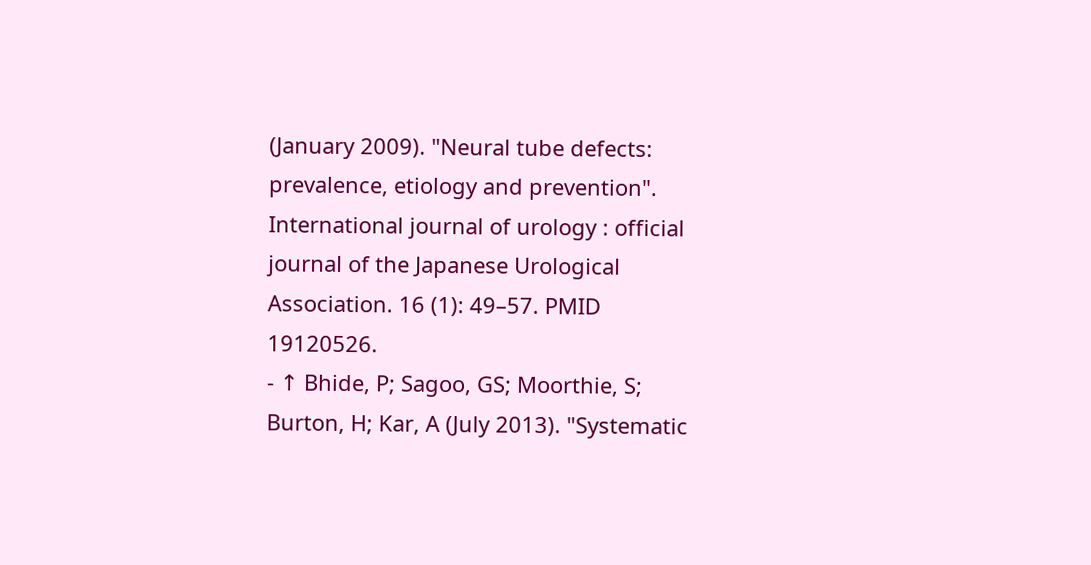(January 2009). "Neural tube defects: prevalence, etiology and prevention". International journal of urology : official journal of the Japanese Urological Association. 16 (1): 49–57. PMID 19120526.
- ↑ Bhide, P; Sagoo, GS; Moorthie, S; Burton, H; Kar, A (July 2013). "Systematic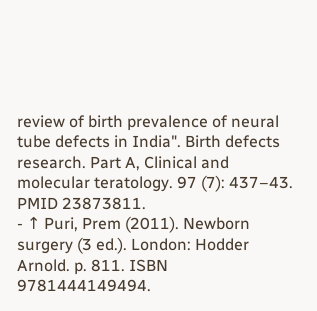review of birth prevalence of neural tube defects in India". Birth defects research. Part A, Clinical and molecular teratology. 97 (7): 437–43. PMID 23873811.
- ↑ Puri, Prem (2011). Newborn surgery (3 ed.). London: Hodder Arnold. p. 811. ISBN 9781444149494.